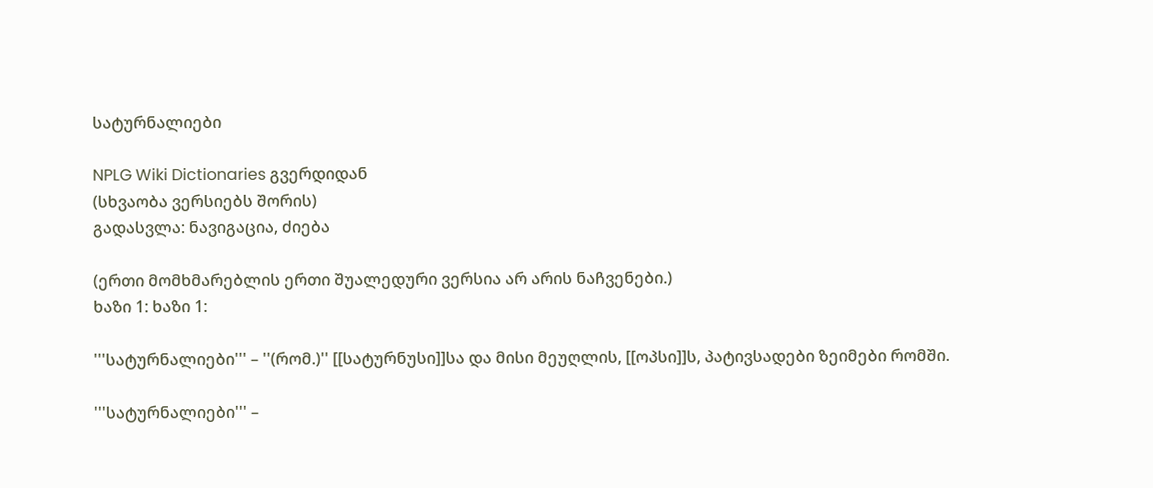სატურნალიები

NPLG Wiki Dictionaries გვერდიდან
(სხვაობა ვერსიებს შორის)
გადასვლა: ნავიგაცია, ძიება

(ერთი მომხმარებლის ერთი შუალედური ვერსია არ არის ნაჩვენები.)
ხაზი 1: ხაზი 1:

'''სატურნალიები''' – ''(რომ.)'' [[სატურნუსი]]სა და მისი მეუღლის, [[ოპსი]]ს, პატივსადები ზეიმები რომში.

'''სატურნალიები''' –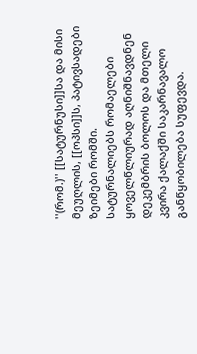''(რომ.)'' [[სატურნუსი]]სა და მისი მეუღლის, [[ოპსი]]ს, პატივსადები ზეიმები რომში.
სატურნალიებს რომაელები ყოველწლიურად აღნიშნავდნენ დეკემბრის ბოლოს და მთელი კვირა ქალაქში საკარნავალო განწყობილება სუფევდა.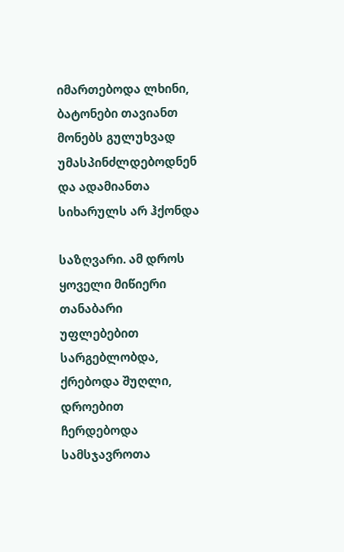იმართებოდა ლხინი, ბატონები თავიანთ მონებს გულუხვად უმასპინძლდებოდნენ და ადამიანთა სიხარულს არ ჰქონდა

საზღვარი. ამ დროს ყოველი მიწიერი თანაბარი უფლებებით სარგებლობდა, ქრებოდა შუღლი, დროებით ჩერდებოდა სამსჯავროთა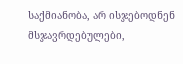საქმიანობა, არ ისჯებოდნენ მსჯავრდებულები,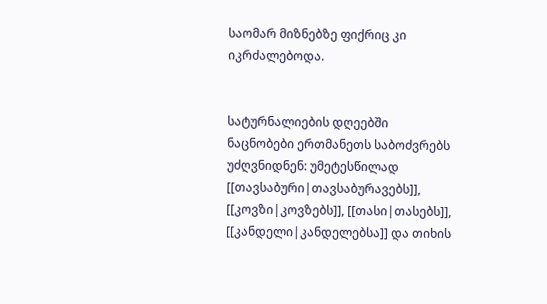საომარ მიზნებზე ფიქრიც კი იკრძალებოდა.


სატურნალიების დღეებში ნაცნობები ერთმანეთს საბოძვრებს უძღვნიდნენ: უმეტესწილად [[თავსაბური|თავსაბურავებს]], [[კოვზი|კოვზებს]], [[თასი|თასებს]], [[კანდელი|კანდელებსა]] და თიხის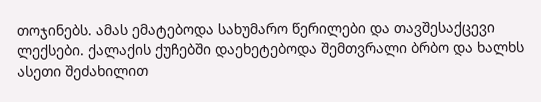თოჯინებს. ამას ემატებოდა სახუმარო წერილები და თავშესაქცევი ლექსები. ქალაქის ქუჩებში დაეხეტებოდა შემთვრალი ბრბო და ხალხს ასეთი შეძახილით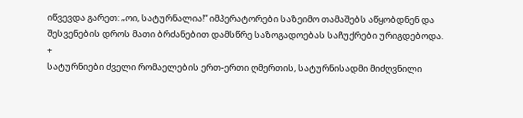იწვევდა გარეთ: „ოი, სატურნალია!“ იმპერატორები საზეიმო თამაშებს აწყობდნენ და შესვენების დროს მათი ბრძანებით დამსწრე საზოგადოებას საჩუქრები ურიგდებოდა.
+
სატურნიები ძველი რომაელების ერთ-ერთი ღმერთის, სატურნისადმი მიძღვნილი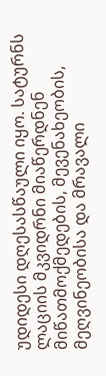უდიდესი დღესასწაული იყო. სატურნს ლაციის მკვიდრნი მიაწერდნენ მიწათმოქმედების, მევენახეობის, მეღვინეობისა და მრავალი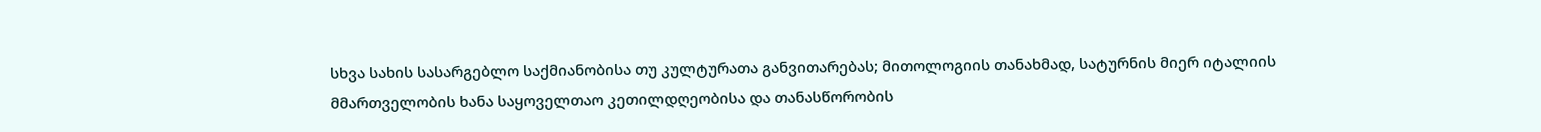სხვა სახის სასარგებლო საქმიანობისა თუ კულტურათა განვითარებას; მითოლოგიის თანახმად, სატურნის მიერ იტალიის მმართველობის ხანა საყოველთაო კეთილდღეობისა და თანასწორობის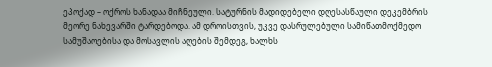ეპოქად – ოქროს ხანადაა მიჩნეული. სატურნის მადიდებელი დღესასწაული დეკემბრის მეორე ნახევარში ტარდებოდა. ამ დროისთვის, უკვე დასრულებული სამიწათმოქმედო სამუშაოებისა და მოსავლის აღების შემდეგ, ხალხს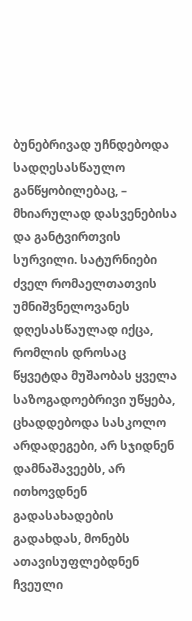ბუნებრივად უჩნდებოდა სადღესასწაულო განწყობილებაც, – მხიარულად დასვენებისა და განტვირთვის სურვილი. სატურნიები ძველ რომაელთათვის უმნიშვნელოვანეს დღესასწაულად იქცა, რომლის დროსაც წყვეტდა მუშაობას ყველა საზოგადოებრივი უწყება, ცხადდებოდა სასკოლო არდადეგები, არ სჯიდნენ დამნაშავეებს, არ ითხოვდნენ გადასახადების გადახდას, მონებს ათავისუფლებდნენ ჩვეული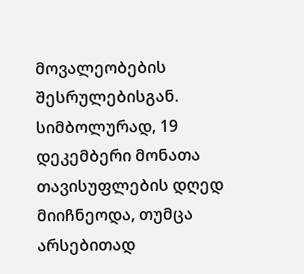მოვალეობების შესრულებისგან. სიმბოლურად, 19 დეკემბერი მონათა თავისუფლების დღედ მიიჩნეოდა, თუმცა არსებითად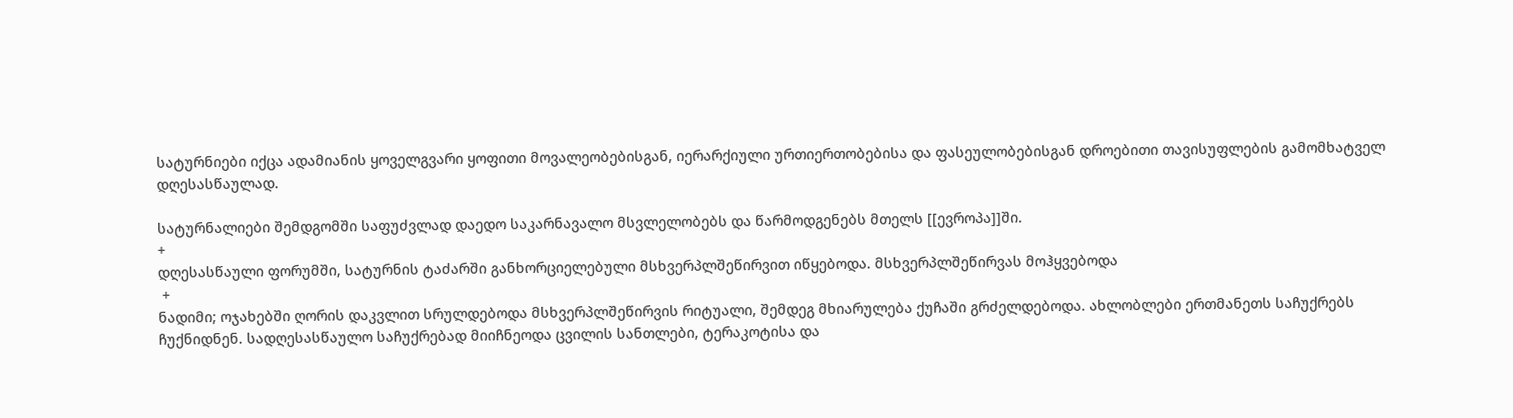სატურნიები იქცა ადამიანის ყოველგვარი ყოფითი მოვალეობებისგან, იერარქიული ურთიერთობებისა და ფასეულობებისგან დროებითი თავისუფლების გამომხატველ დღესასწაულად.

სატურნალიები შემდგომში საფუძვლად დაედო საკარნავალო მსვლელობებს და წარმოდგენებს მთელს [[ევროპა]]ში.
+
დღესასწაული ფორუმში, სატურნის ტაძარში განხორციელებული მსხვერპლშეწირვით იწყებოდა. მსხვერპლშეწირვას მოჰყვებოდა
 +
ნადიმი; ოჯახებში ღორის დაკვლით სრულდებოდა მსხვერპლშეწირვის რიტუალი, შემდეგ მხიარულება ქუჩაში გრძელდებოდა. ახლობლები ერთმანეთს საჩუქრებს ჩუქნიდნენ. სადღესასწაულო საჩუქრებად მიიჩნეოდა ცვილის სანთლები, ტერაკოტისა და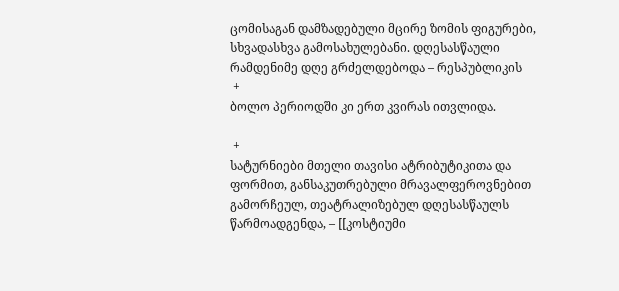ცომისაგან დამზადებული მცირე ზომის ფიგურები, სხვადასხვა გამოსახულებანი. დღესასწაული რამდენიმე დღე გრძელდებოდა – რესპუბლიკის
 +
ბოლო პერიოდში კი ერთ კვირას ითვლიდა.

 +
სატურნიები მთელი თავისი ატრიბუტიკითა და ფორმით, განსაკუთრებული მრავალფეროვნებით გამორჩეულ, თეატრალიზებულ დღესასწაულს წარმოადგენდა, – [[კოსტიუმი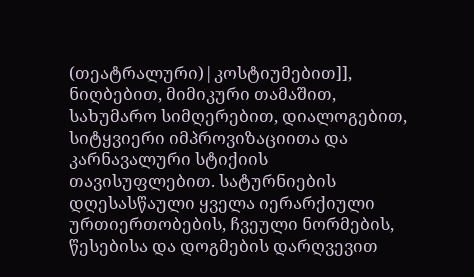(თეატრალური)|კოსტიუმებით]], ნიღბებით, მიმიკური თამაშით, სახუმარო სიმღერებით, დიალოგებით, სიტყვიერი იმპროვიზაციითა და კარნავალური სტიქიის თავისუფლებით. სატურნიების დღესასწაული ყველა იერარქიული ურთიერთობების, ჩვეული ნორმების, წესებისა და დოგმების დარღვევით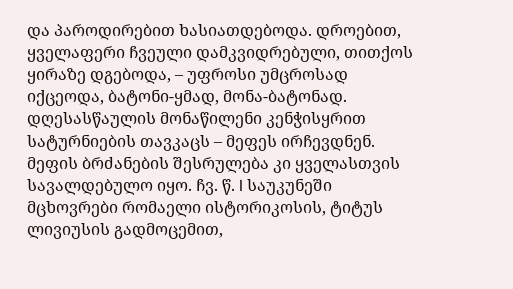და პაროდირებით ხასიათდებოდა. დროებით, ყველაფერი ჩვეული დამკვიდრებული, თითქოს ყირაზე დგებოდა, – უფროსი უმცროსად იქცეოდა, ბატონი-ყმად, მონა-ბატონად. დღესასწაულის მონაწილენი კენჭისყრით სატურნიების თავკაცს – მეფეს ირჩევდნენ. მეფის ბრძანების შესრულება კი ყველასთვის სავალდებულო იყო. ჩვ. წ. I საუკუნეში მცხოვრები რომაელი ისტორიკოსის, ტიტუს ლივიუსის გადმოცემით,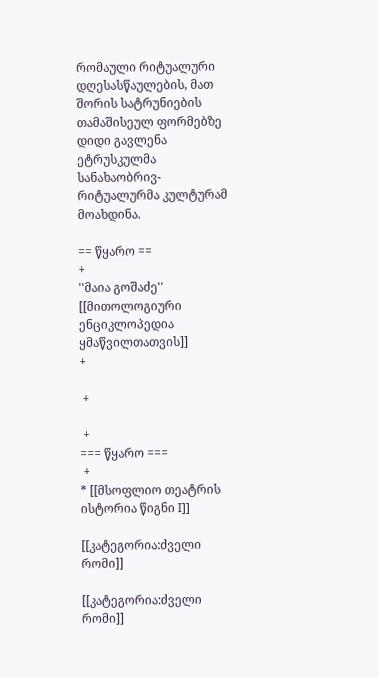რომაული რიტუალური დღესასწაულების, მათ შორის სატრუნიების თამაშისეულ ფორმებზე დიდი გავლენა ეტრუსკულმა სანახაობრივ-რიტუალურმა კულტურამ მოახდინა.

== წყარო ==
+
''მაია გოშაძე''
[[მითოლოგიური ენციკლოპედია ყმაწვილთათვის]]
+

 +

 +
=== წყარო ===
 +
* [[მსოფლიო თეატრის ისტორია წიგნი I]]

[[კატეგორია:ძველი რომი]]

[[კატეგორია:ძველი რომი]]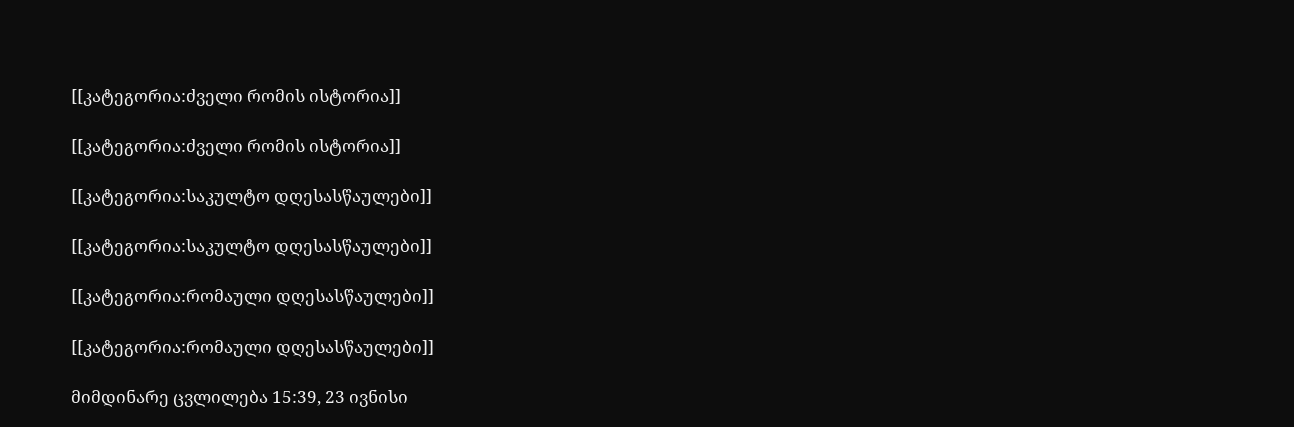[[კატეგორია:ძველი რომის ისტორია]]

[[კატეგორია:ძველი რომის ისტორია]]

[[კატეგორია:საკულტო დღესასწაულები]]

[[კატეგორია:საკულტო დღესასწაულები]]

[[კატეგორია:რომაული დღესასწაულები]]

[[კატეგორია:რომაული დღესასწაულები]]

მიმდინარე ცვლილება 15:39, 23 ივნისი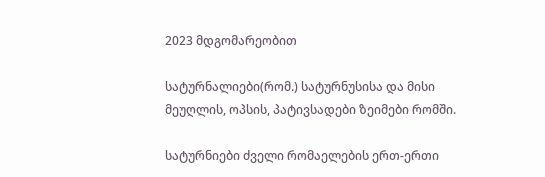2023 მდგომარეობით

სატურნალიები(რომ.) სატურნუსისა და მისი მეუღლის, ოპსის, პატივსადები ზეიმები რომში.

სატურნიები ძველი რომაელების ერთ-ერთი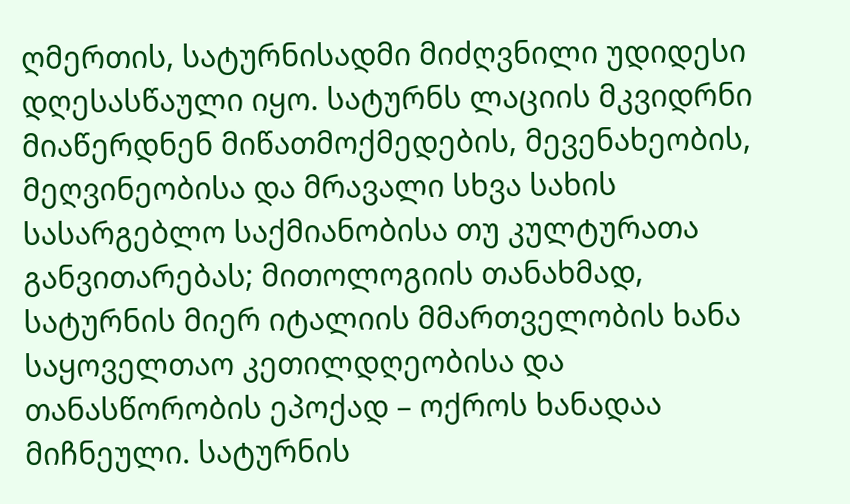ღმერთის, სატურნისადმი მიძღვნილი უდიდესი დღესასწაული იყო. სატურნს ლაციის მკვიდრნი მიაწერდნენ მიწათმოქმედების, მევენახეობის, მეღვინეობისა და მრავალი სხვა სახის სასარგებლო საქმიანობისა თუ კულტურათა განვითარებას; მითოლოგიის თანახმად, სატურნის მიერ იტალიის მმართველობის ხანა საყოველთაო კეთილდღეობისა და თანასწორობის ეპოქად – ოქროს ხანადაა მიჩნეული. სატურნის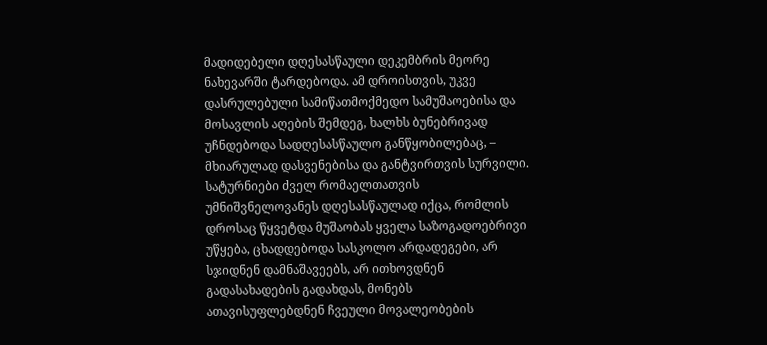მადიდებელი დღესასწაული დეკემბრის მეორე ნახევარში ტარდებოდა. ამ დროისთვის, უკვე დასრულებული სამიწათმოქმედო სამუშაოებისა და მოსავლის აღების შემდეგ, ხალხს ბუნებრივად უჩნდებოდა სადღესასწაულო განწყობილებაც, – მხიარულად დასვენებისა და განტვირთვის სურვილი. სატურნიები ძველ რომაელთათვის უმნიშვნელოვანეს დღესასწაულად იქცა, რომლის დროსაც წყვეტდა მუშაობას ყველა საზოგადოებრივი უწყება, ცხადდებოდა სასკოლო არდადეგები, არ სჯიდნენ დამნაშავეებს, არ ითხოვდნენ გადასახადების გადახდას, მონებს ათავისუფლებდნენ ჩვეული მოვალეობების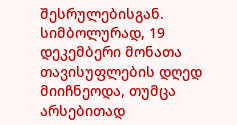შესრულებისგან. სიმბოლურად, 19 დეკემბერი მონათა თავისუფლების დღედ მიიჩნეოდა, თუმცა არსებითად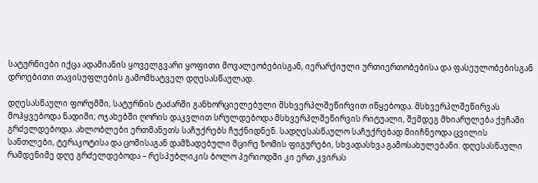სატურნიები იქცა ადამიანის ყოველგვარი ყოფითი მოვალეობებისგან, იერარქიული ურთიერთობებისა და ფასეულობებისგან დროებითი თავისუფლების გამომხატველ დღესასწაულად.

დღესასწაული ფორუმში, სატურნის ტაძარში განხორციელებული მსხვერპლშეწირვით იწყებოდა. მსხვერპლშეწირვას მოჰყვებოდა ნადიმი; ოჯახებში ღორის დაკვლით სრულდებოდა მსხვერპლშეწირვის რიტუალი, შემდეგ მხიარულება ქუჩაში გრძელდებოდა. ახლობლები ერთმანეთს საჩუქრებს ჩუქნიდნენ. სადღესასწაულო საჩუქრებად მიიჩნეოდა ცვილის სანთლები, ტერაკოტისა და ცომისაგან დამზადებული მცირე ზომის ფიგურები, სხვადასხვა გამოსახულებანი. დღესასწაული რამდენიმე დღე გრძელდებოდა – რესპუბლიკის ბოლო პერიოდში კი ერთ კვირას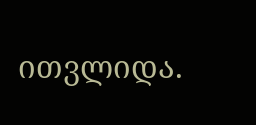ითვლიდა.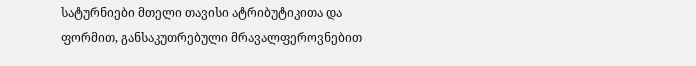სატურნიები მთელი თავისი ატრიბუტიკითა და ფორმით, განსაკუთრებული მრავალფეროვნებით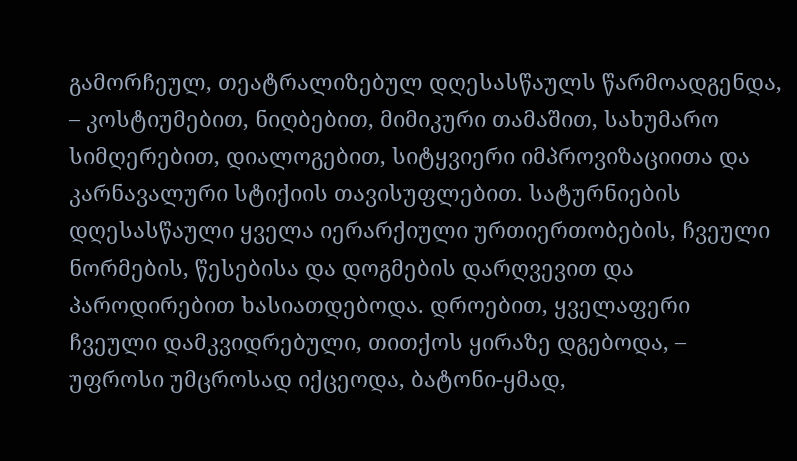გამორჩეულ, თეატრალიზებულ დღესასწაულს წარმოადგენდა, – კოსტიუმებით, ნიღბებით, მიმიკური თამაშით, სახუმარო სიმღერებით, დიალოგებით, სიტყვიერი იმპროვიზაციითა და კარნავალური სტიქიის თავისუფლებით. სატურნიების დღესასწაული ყველა იერარქიული ურთიერთობების, ჩვეული ნორმების, წესებისა და დოგმების დარღვევით და პაროდირებით ხასიათდებოდა. დროებით, ყველაფერი ჩვეული დამკვიდრებული, თითქოს ყირაზე დგებოდა, – უფროსი უმცროსად იქცეოდა, ბატონი-ყმად,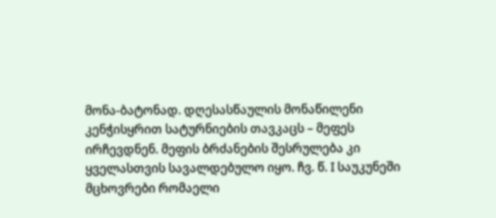მონა-ბატონად. დღესასწაულის მონაწილენი კენჭისყრით სატურნიების თავკაცს – მეფეს ირჩევდნენ. მეფის ბრძანების შესრულება კი ყველასთვის სავალდებულო იყო. ჩვ. წ. I საუკუნეში მცხოვრები რომაელი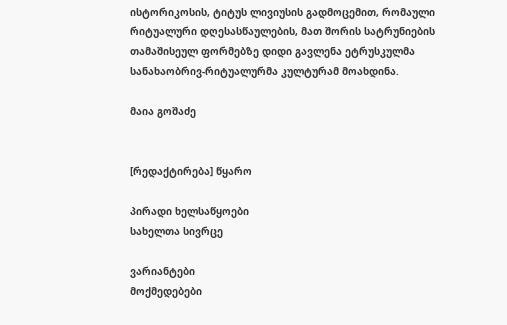ისტორიკოსის, ტიტუს ლივიუსის გადმოცემით, რომაული რიტუალური დღესასწაულების, მათ შორის სატრუნიების თამაშისეულ ფორმებზე დიდი გავლენა ეტრუსკულმა სანახაობრივ-რიტუალურმა კულტურამ მოახდინა.

მაია გოშაძე


[რედაქტირება] წყარო

პირადი ხელსაწყოები
სახელთა სივრცე

ვარიანტები
მოქმედებები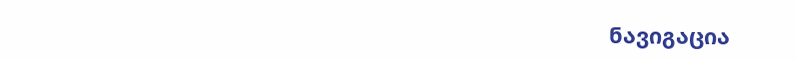ნავიგაცია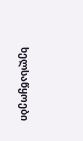ხელსაწყოები